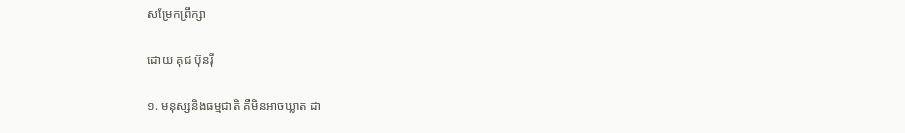សម្រែកព្រឹក្សា

ដោយ គុជ ប៊ុនរ៉ី

១. មនុស្សនិងធម្មជាតិ គឺមិនអាចឃ្លាត ដា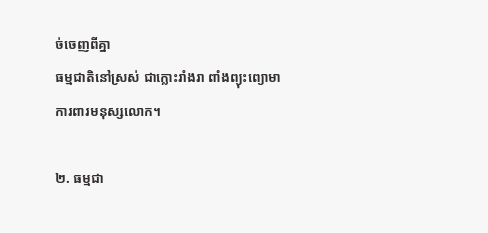ច់ចេញពីគ្នា
ធម្មជាតិនៅស្រស់ ជាក្លោះរាំងរា ពាំងព្យុះព្យោមា
ការពារមនុស្សលោក។

២. ធម្មជា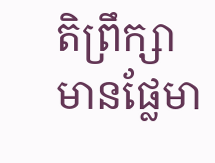តិព្រឹក្សា មានផ្លែមា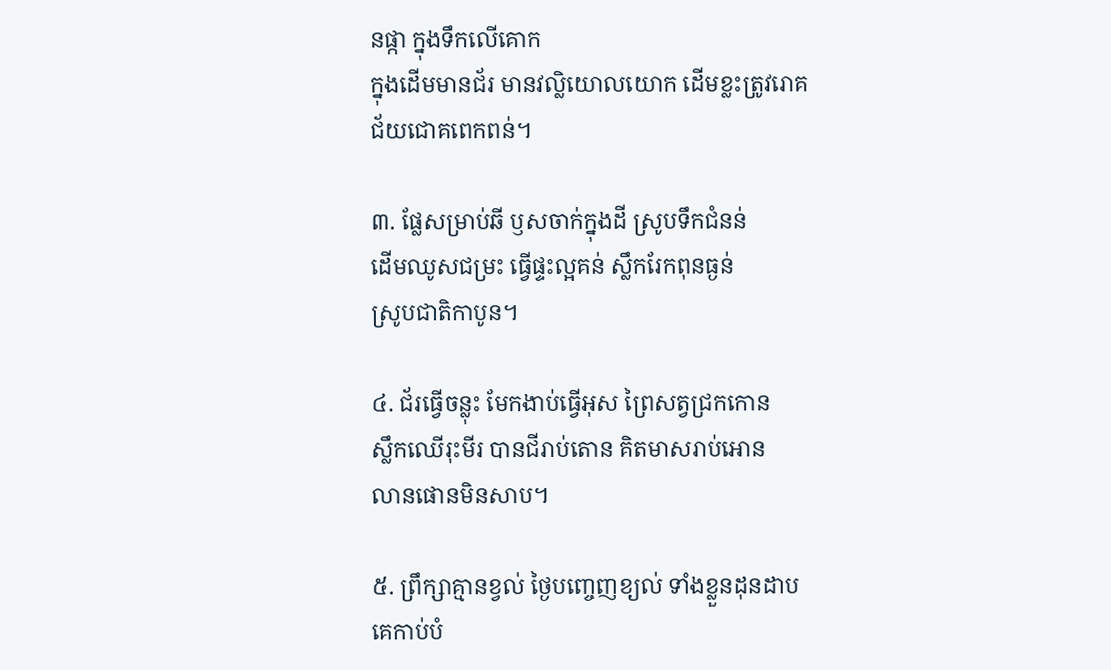នផ្កា ក្នុងទឹកលើគោក
ក្នុងដើមមានជ័រ មានវល្លិយោលយោក ដើមខ្លះត្រូវរោគ
ជ័យជោគពេកពន់។

៣. ផ្លែសម្រាប់ឆី ឫសចាក់ក្នុងដី ស្រូបទឹកជំនន់
ដើមឈូសជម្រះ ធ្វើផ្ទះល្អគន់ ស្លឹករែកពុនធ្ងន់
ស្រូបជាតិកាបូន។

៤. ជ័រធ្វើចន្លុះ មែកងាប់ធ្វើអុស ព្រៃសត្វជ្រកកោន
ស្លឹកឈើរុះមីរ បានជីរាប់តោន គិតមាសរាប់អោន
លានផោនមិនសាប។

៥. ព្រឹក្សាគ្មានខ្វល់ ថ្ងៃបញ្ចេញខ្យល់ ទាំងខ្លួនដុនដាប
គេកាប់បំ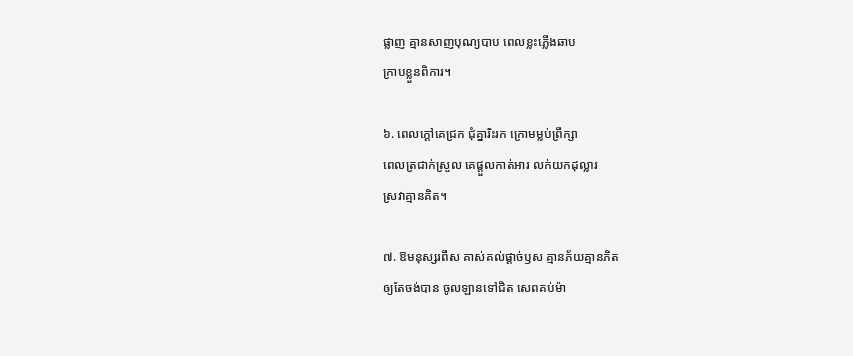ផ្លាញ គ្មានសាញបុណ្យបាប ពេលខ្លះភ្លើងឆាប
ក្រាបខ្លួនពិការ។

៦. ពេលក្ដៅគេជ្រក ជុំគ្នារិះរក ក្រោមម្លប់ព្រឹក្សា
ពេលត្រជាក់ស្រួល គេផ្ដួលកាត់អារ លក់យកដុល្លារ
ស្រវាគ្មានគិត។

៧. ឱមនុស្សរពឹស គាស់គល់ផ្ដាច់ឫស គ្មានភ័យគ្មានភិត
ឲ្យតែចង់បាន ចូលឡានទៅជិត សេពគប់ម៉ា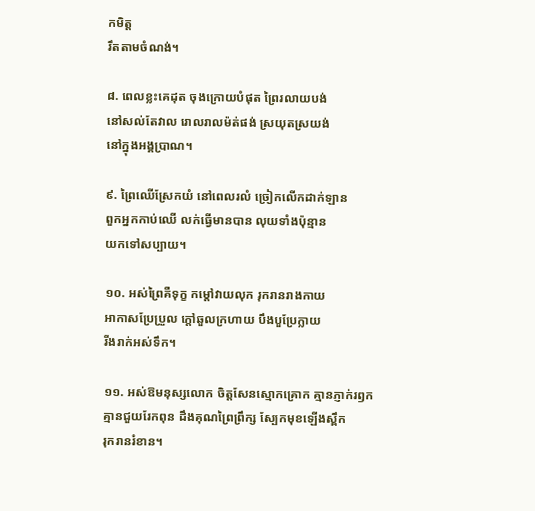កមិត្ត
រឹតតាមចំណង់។

៨. ពេលខ្លះគេដុត ចុងក្រោយបំផុត ព្រៃរលាយបង់
នៅសល់តែវាល រោលរាលម៉ត់ផង់ ស្រយុតស្រយង់
នៅក្នុងអង្គប្រាណ។

៩. ព្រៃឈើស្រែកយំ នៅពេលរលំ ច្រៀកលើកដាក់ឡាន
ពួកអ្នកកាប់ឈើ លក់ធ្វើមានបាន លុយទាំងប៉ុន្មាន
យកទៅសប្បាយ។

១០. អស់ព្រៃគឺទុក្ខ កម្ដៅវាយលុក រុករានរាងកាយ
អាកាសប្រែប្រួល ក្ដៅឆួលក្រហាយ បឹងបួប្រែក្លាយ
រីងរាក់អស់ទឹក។

១១. អស់ឱមនុស្សលោក ចិត្តសែនស្មោកគ្រោក គ្មានភ្ញាក់រឭក
គ្មានជួយរែកពុន ដឹងគុណព្រៃព្រឹក្ស ស្បែកមុខឡើងស្ពឹក
រុករានរំខាន។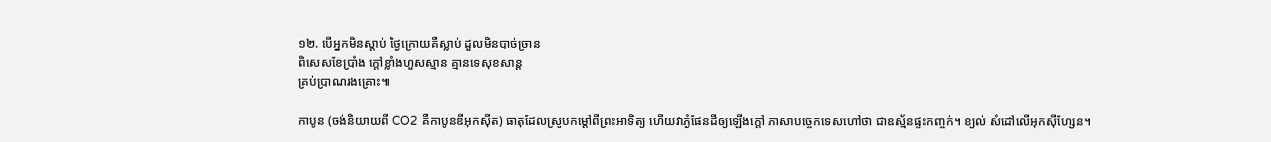១២. បើអ្នកមិនស្ដាប់ ថ្ងៃក្រោយគឺស្លាប់ ដួលមិនបាច់ច្រាន
ពិសេសខែប្រាំង ក្ដៅខ្លាំងហួសស្មាន គ្មានទេសុខសាន្ត
គ្រប់ប្រាណរងគ្រោះ៕

កាបូន (ចង់និយាយពី CO2 គឺកាបូនឌីអុកស៊ីត) ធាតុដែលស្រូបកម្ដៅពីព្រះអាទិត្យ ហើយវាភ្ងំផែនដីឲ្យឡើងក្ដៅ ភាសាបច្ចេកទេសហៅថា ជាឧស្ម័នផ្ទះកញ្ចក់។ ខ្យល់ សំដៅលើអុកស៊ីហ្សែន។